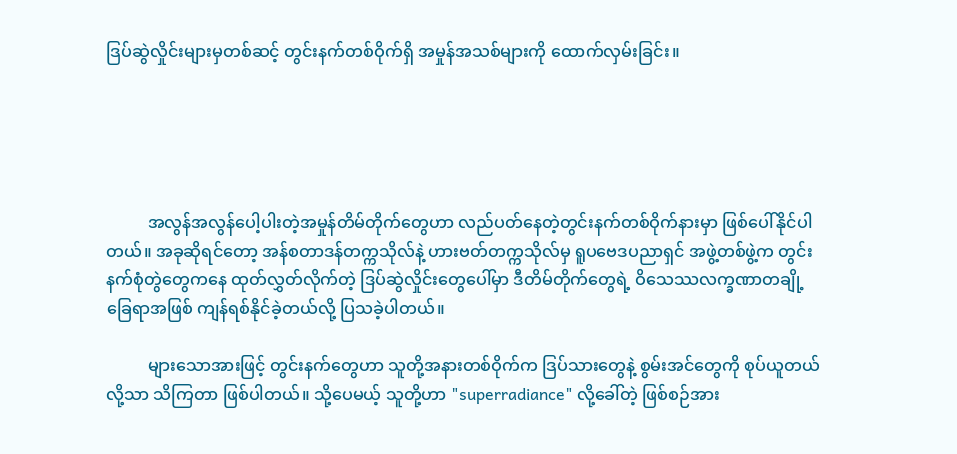ဒြပ်ဆွဲလှိုင်းများမှတစ်ဆင့် တွင်းနက်တစ်ဝိုက်ရှိ အမှုန်အသစ်များကို ထောက်လှမ်းခြင်း။





          အလွန်အလွန်ပေါ့ပါးတဲ့အမှုန်တိမ်တိုက်တွေဟာ လည်ပတ်နေတဲ့တွင်းနက်တစ်ဝိုက်နားမှာ ဖြစ်ပေါ်နိုင်ပါတယ်။ အခုဆိုရင်တော့ အန်စတာဒန်တက္ကသိုလ်နဲ့ ဟားဗတ်တက္ကသိုလ်မှ ရူပဗေဒပညာရှင် အဖွဲ့တစ်ဖွဲ့က တွင်းနက်စုံတွဲတွေကနေ ထုတ်လွှတ်လိုက်တဲ့ ဒြပ်ဆွဲလှိုင်းတွေပေါ်မှာ ဒီတိမ်တိုက်တွေရဲ့ ဝိသေဿလက္ခဏာတချို့ ခြေရာအဖြစ် ကျန်ရစ်နိုင်ခဲ့တယ်လို့ ပြသခဲ့ပါတယ်။

          များသောအားဖြင့် တွင်းနက်တွေဟာ သူတို့အနားတစ်ဝိုက်က ဒြပ်သားတွေနဲ့ စွမ်းအင်တွေကို စုပ်ယူတယ်လို့သာ သိကြတာ ဖြစ်ပါတယ်။ သို့ပေမယ့် သူတို့ဟာ "superradiance" လို့ခေါ်တဲ့ ဖြစ်စဉ်အား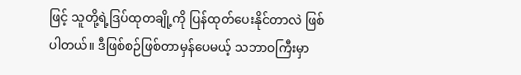ဖြင့် သူတို့ရဲ့ဒြပ်ထုတချို့ကို ပြန်ထုတ်ပေးနိုင်တာလဲ ဖြစ်ပါတယ်။ ဒီဖြစ်စဉ်ဖြစ်တာမှန်ပေမယ့် သဘာဝကြီးမှာ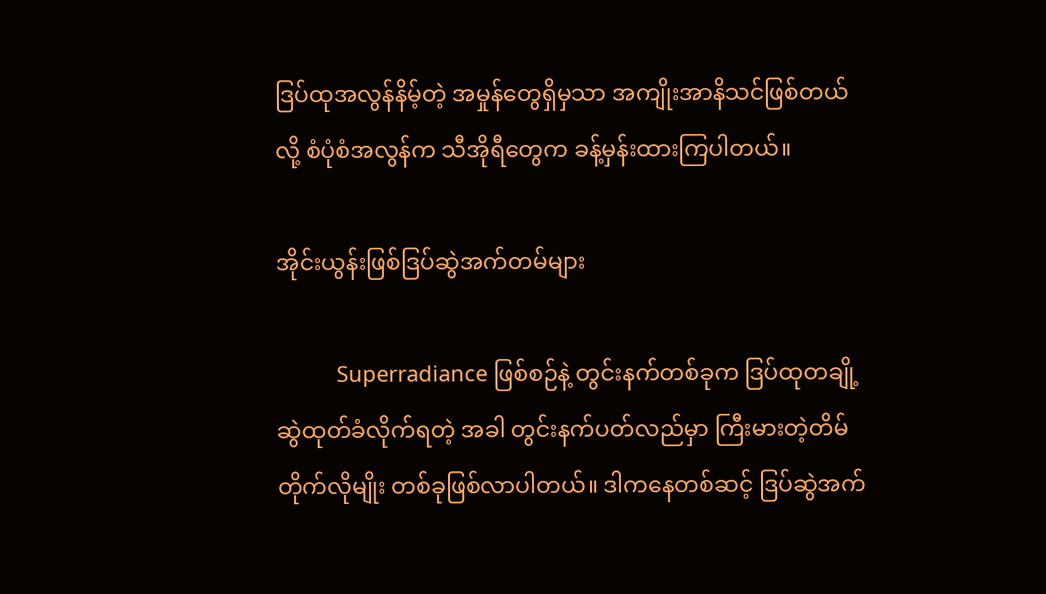ဒြပ်ထုအလွန်နိမ့်တဲ့ အမှုန်တွေရှိမှသာ အကျိုးအာနိသင်ဖြစ်တယ်လို့ စံပုံစံအလွန်က သီအိုရီတွေက ခန့်မှန်းထားကြပါတယ်။

အိုင်းယွန်းဖြစ်ဒြပ်ဆွဲအက်တမ်များ

          Superradiance ဖြစ်စဉ်နဲ့ တွင်းနက်တစ်ခုက ဒြပ်ထုတချို့ဆွဲထုတ်ခံလိုက်ရတဲ့ အခါ တွင်းနက်ပတ်လည်မှာ ကြီးမားတဲ့တိမ်တိုက်လိုမျိုး တစ်ခုဖြစ်လာပါတယ်။ ဒါကနေတစ်ဆင့် ဒြပ်ဆွဲအက်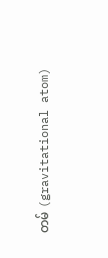တမ် (gravitational atom)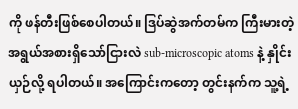ကို ဖန်တီးဖြစ်စေပါတယ်။ ဒြပ်ဆွဲအက်တမ်က ကြီးမားတဲ့အရွယ်အစားရှိသော်ငြားလဲ sub-microscopic atoms နဲ့ နှိုင်းယှဉ်လို့ ရပါတယ်။ အကြောင်းကတော့ တွင်းနက်က သူ့ရဲ့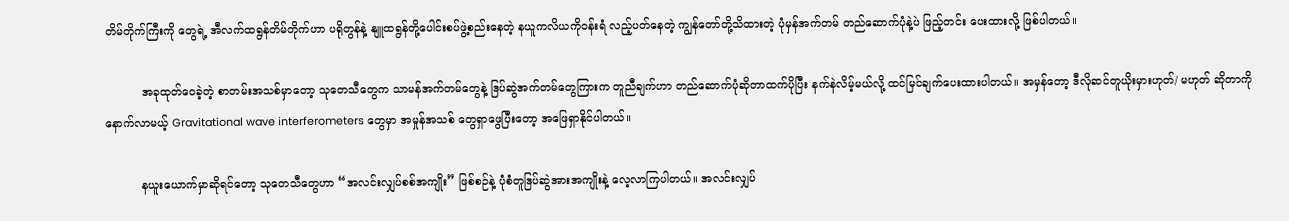တိမ်တိုက်ကြီးကို တွေရဲ့ အီလက်ထရွန်တိမ်တိုက်ဟာ ပရိုတွန်နဲ့ နျူထရွန်တို့ပေါင်းစပ်ဖွဲ့စည်းနေတဲ့ နယူကလိယကိုဝန်းရံ လည့်ပတ်နေတဲ့ ကျွန်တော်တို့သိထားတဲ့ ပုံမှန်အက်တမ် တည်ဆောက်ပုံနဲ့ပဲ ဖြည့်တင်း ပေးထားလို့ ဖြစ်ပါတယ်။

          အခုထုတ်ဝေခဲ့တဲ့ စာတမ်းအသစ်မှာတော့ သုတေသီတွေက သာမန်အက်တမ်တွေနဲ့ ဒြပ်ဆွဲအက်တမ်တွေကြားက တူညီချက်ဟာ တည်ဆောက်ပုံဆိုတာထက်ပိုပြီး နက်နဲလိမ့်မယ်လို့ ထင်မြင်ချက်ပေးထားပါတယ်။ အမှန်တော့ ဒီလိုဆင်တူယိုးမှားဟုတ်/ မဟုတ် ဆိုတာကို နောက်လာမယ့် Gravitational wave interferometers တွေမှာ အမှုန်အသစ် တွေရှာဖွေပြီးတော့ အဖြေရှာနိုင်ပါတယ်။

          နယူးယောက်မှာဆိုရင်တော့ သုတေသီတွေဟာ “အလင်းလျှပ်စစ်အကျိုး” ဖြစ်စဉ်နဲ့ ပုံစံတူဒြပ်ဆွဲအားအကျိုးနဲ့ လေ့လာကြပါတယ်။ အလင်းလျှပ်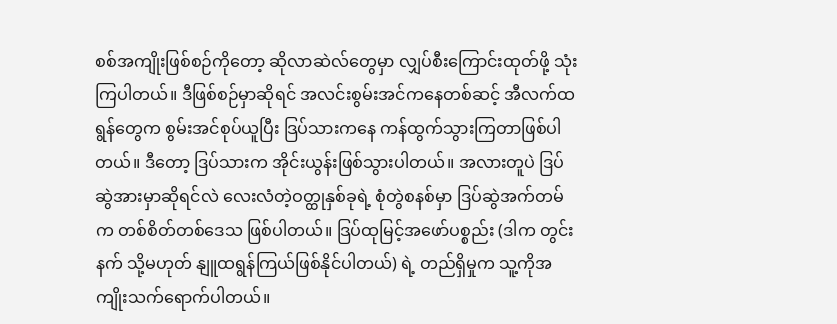စစ်အကျိုးဖြစ်စဉ်ကိုတော့ ဆိုလာဆဲလ်တွေမှာ လျှပ်စီးကြောင်းထုတ်ဖို့ သုံးကြပါတယ်။ ဒီဖြစ်စဉ်မှာဆိုရင် အလင်းစွမ်းအင်ကနေတစ်ဆင့် အီလက်ထရွန်တွေက စွမ်းအင်စုပ်ယူပြီး ဒြပ်သားကနေ ကန်ထွက်သွားကြတာဖြစ်ပါတယ်။ ဒီတော့ ဒြပ်သားက အိုင်းယွန်းဖြစ်သွားပါတယ်။ အလားတူပဲ ဒြပ်ဆွဲအားမှာဆိုရင်လဲ လေးလံတဲ့ဝတ္ထုနှစ်ခုရဲ့ စုံတွဲစနစ်မှာ ဒြပ်ဆွဲအက်တမ်က တစ်စိတ်တစ်ဒေသ ဖြစ်ပါတယ်။ ဒြပ်ထုမြင့်အဖော်ပစ္စည်း (ဒါက တွင်းနက် သို့မဟုတ် နျူထရွန်ကြယ်ဖြစ်နိုင်ပါတယ်) ရဲ့ တည်ရှိမှုက သူ့ကိုအကျိုးသက်ရောက်ပါတယ်။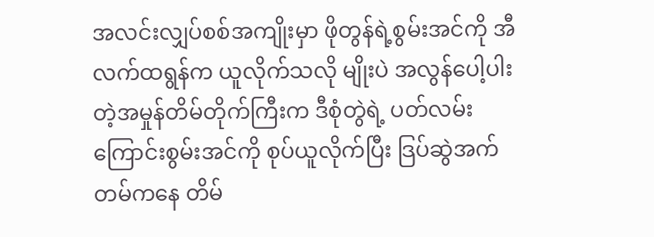အလင်းလျှပ်စစ်အကျိုးမှာ ဖိုတွန်ရဲ့စွမ်းအင်ကို အီလက်ထရွန်က ယူလိုက်သလို မျိုးပဲ အလွန်ပေါ့ပါးတဲ့အမှုန်တိမ်တိုက်ကြီးက ဒီစုံတွဲရဲ့ ပတ်လမ်းကြောင်းစွမ်းအင်ကို စုပ်ယူလိုက်ပြီး ဒြပ်ဆွဲအက်တမ်ကနေ တိမ်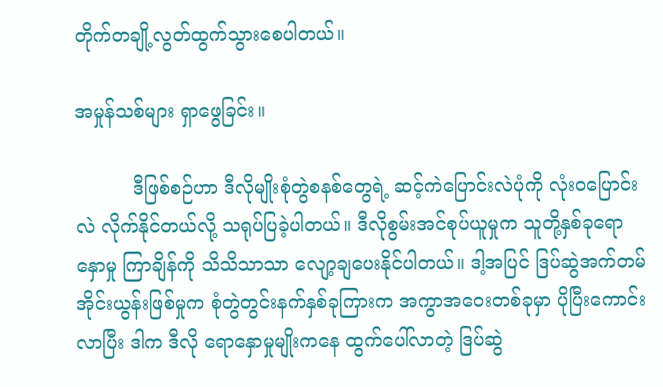တိုက်တချို့လွတ်ထွက်သွားစေပါတယ်။

အမှုန်သစ်များ ရှာဖွေခြင်း။

          ဒီဖြစ်စဉ်ဟာ ဒီလိုမျိုးစုံတွဲစနစ်တွေရဲ့ ဆင့်ကဲပြောင်းလဲပုံကို လုံးဝပြောင်းလဲ လိုက်နိုင်တယ်လို့ သရုပ်ပြခဲ့ပါတယ်။ ဒီလိုစွမ်းအင်စုပ်ယူမှုက သူတို့နှစ်ခုရောနှောမှု ကြာချိန်ကို သိသိသာသာ လျော့ချပေးနိုင်ပါတယ်။ ဒါ့အပြင် ဒြပ်ဆွဲအက်တမ် အိုင်းယွန်းဖြစ်မှုက စုံတွဲတွင်းနက်နှစ်ခုကြားက အကွာအဝေးတစ်ခုမှာ ပိုပြီးကောင်းလာပြီး ဒါက ဒီလို ရောနှောမှုမျိုးကနေ ထွက်ပေါ်လာတဲ့ ဒြပ်ဆွဲ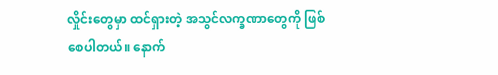လှိုင်းတွေမှာ ထင်ရှားတဲ့ အသွင်လက္ခဏာတွေကို ဖြစ်စေပါတယ်။ နောက်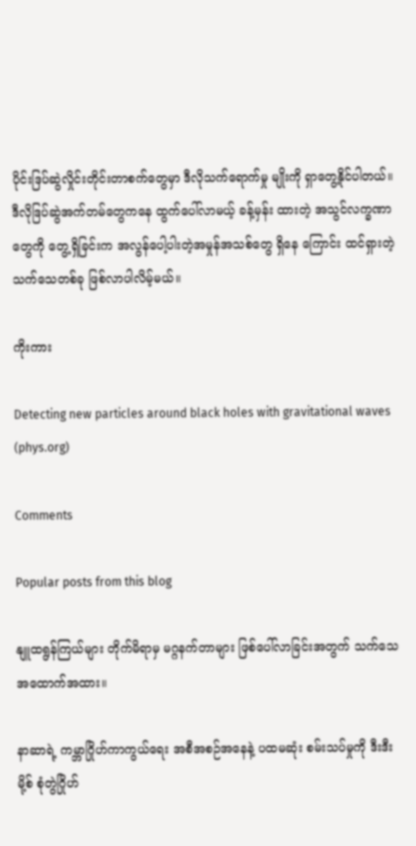ပိုင်းဒြပ်ဆွဲလှိုင်းတိုင်းတာစက်တွေမှာ ဒီလိုသက်ရောက်မှု မျိုးကို ရှာတွေ့နိုင်ပါတယ်။ ဒီလိုဒြပ်ဆွဲအက်တမ်တွေကနေ ထွက်ပေါ်လာမယ့် ခန့်မှန်း ထားတဲ့ အသွင်လက္ခဏာတွေကို တွေ့ရှိခြင်းက အလွန်ပေါ့ပါးတဲ့အမှုန်အသစ်တွေ ရှိနေ ကြောင်း ထင်ရှားတဲ့သက်သေတစ်ခု ဖြစ်လာပါလိမ့်မယ်။

ကိုးကား

Detecting new particles around black holes with gravitational waves (phys.org)

Comments

Popular posts from this blog

နျူထရွန်ကြယ်များ တိုက်မိရာမှ မဂ္ဂနက်တာများ ဖြစ်ပေါ်လာခြင်းအတွက် သက်သေ အထောက်အထား။

နာဆာရဲ့ ကမ္ဘာဂြိုဟ်ကာကွယ်ရေး အစီအစဉ်အနေနဲ့ ပထမဆုံး စမ်းသပ်မှုကို ဒီးဒီးမို့စ် စုံတွဲဂြိုဟ်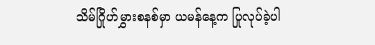သိမ်ဂြိုဟ်မွှားစနစ်မှာ ယမန်နေ့က ပြုလုပ်ခဲ့ပါ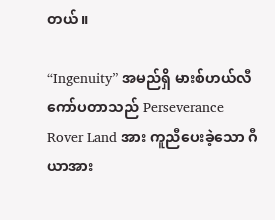တယ်။

“Ingenuity” အမည်ရှိ မားစ်ဟယ်လီကော်ပတာသည် Perseverance Rover Land အား ကူညီပေးခဲ့သော ဂီယာအား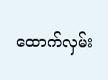ထောက်လှမ်း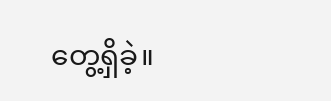တွေ့ရှိခဲ့။